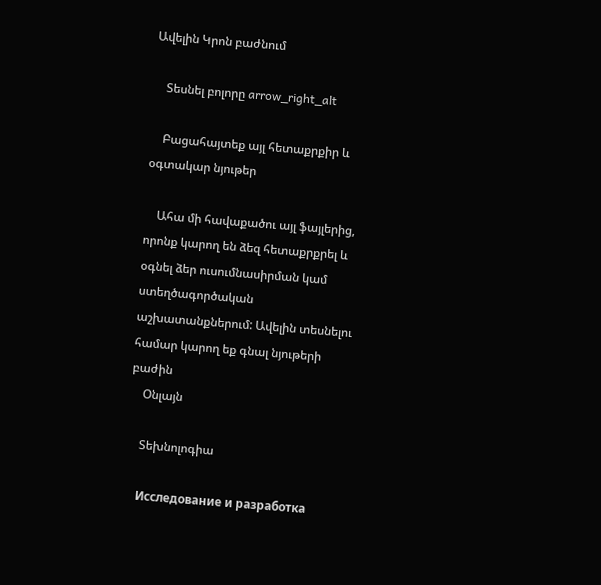Ավելին Կրոն բաժնում

    Տեսնել բոլորը arrow_right_alt

    Բացահայտեք այլ հետաքրքիր և օգտակար նյութեր

    Ահա մի հավաքածու այլ ֆայլերից, որոնք կարող են ձեզ հետաքրքրել և օգնել ձեր ուսումնասիրման կամ ստեղծագործական աշխատանքներում: Ավելին տեսնելու համար կարող եք գնալ նյութերի բաժին
    Օնլայն

    Տեխնոլոգիա

    Исследование и разработка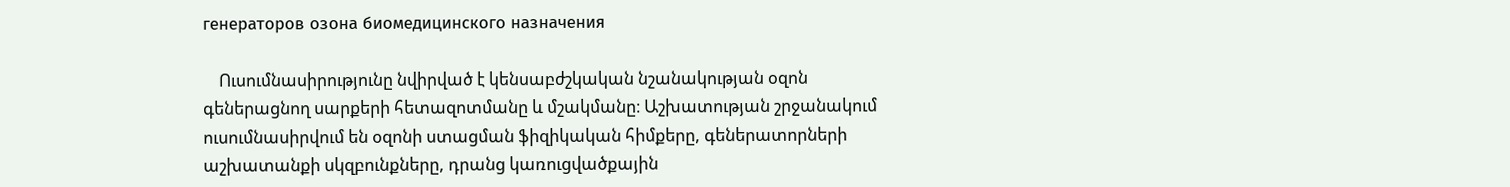генераторов озона биомедицинского назначения

    Ուսումնասիրությունը նվիրված է կենսաբժշկական նշանակության օզոն գեներացնող սարքերի հետազոտմանը և մշակմանը։ Աշխատության շրջանակում ուսումնասիրվում են օզոնի ստացման ֆիզիկական հիմքերը, գեներատորների աշխատանքի սկզբունքները, դրանց կառուցվածքային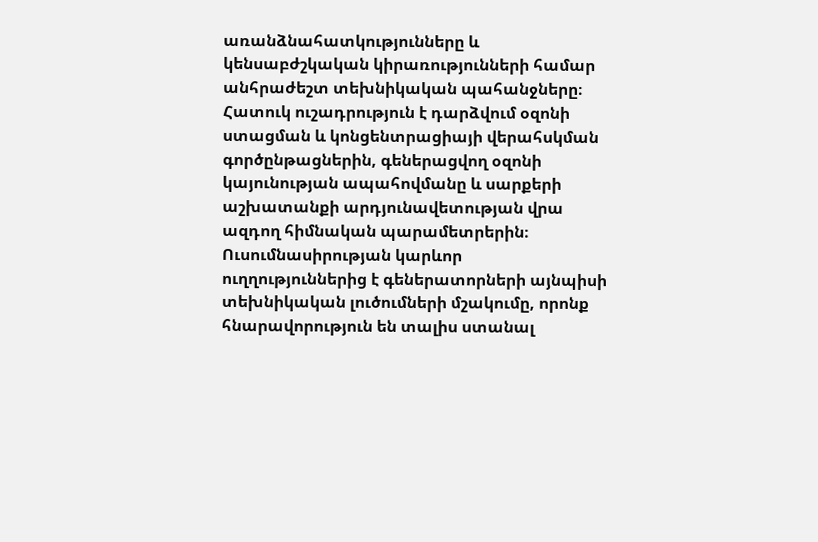առանձնահատկությունները և կենսաբժշկական կիրառությունների համար անհրաժեշտ տեխնիկական պահանջները։ Հատուկ ուշադրություն է դարձվում օզոնի ստացման և կոնցենտրացիայի վերահսկման գործընթացներին, գեներացվող օզոնի կայունության ապահովմանը և սարքերի աշխատանքի արդյունավետության վրա ազդող հիմնական պարամետրերին։ Ուսումնասիրության կարևոր ուղղություններից է գեներատորների այնպիսի տեխնիկական լուծումների մշակումը, որոնք հնարավորություն են տալիս ստանալ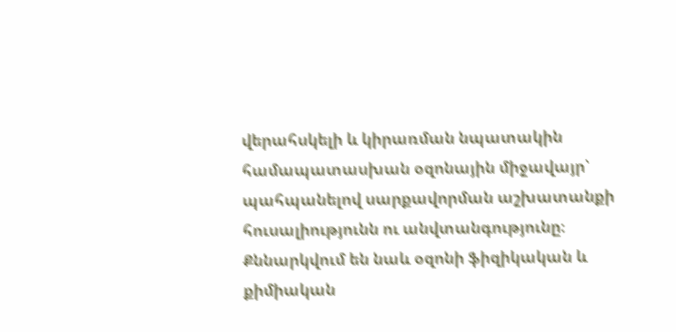վերահսկելի և կիրառման նպատակին համապատասխան օզոնային միջավայր՝ պահպանելով սարքավորման աշխատանքի հուսալիությունն ու անվտանգությունը։ Քննարկվում են նաև օզոնի ֆիզիկական և քիմիական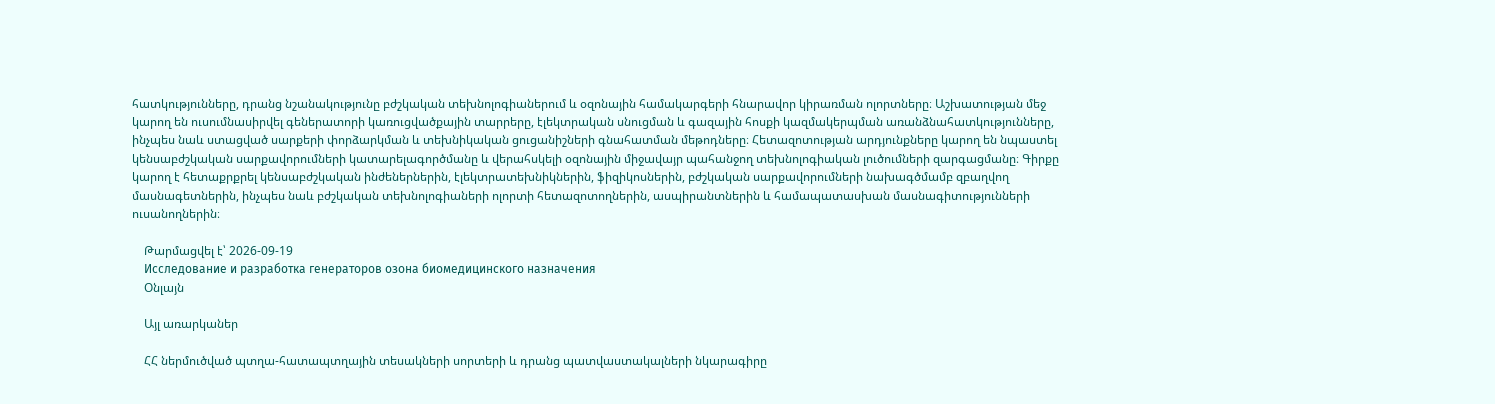հատկությունները, դրանց նշանակությունը բժշկական տեխնոլոգիաներում և օզոնային համակարգերի հնարավոր կիրառման ոլորտները։ Աշխատության մեջ կարող են ուսումնասիրվել գեներատորի կառուցվածքային տարրերը, էլեկտրական սնուցման և գազային հոսքի կազմակերպման առանձնահատկությունները, ինչպես նաև ստացված սարքերի փորձարկման և տեխնիկական ցուցանիշների գնահատման մեթոդները։ Հետազոտության արդյունքները կարող են նպաստել կենսաբժշկական սարքավորումների կատարելագործմանը և վերահսկելի օզոնային միջավայր պահանջող տեխնոլոգիական լուծումների զարգացմանը։ Գիրքը կարող է հետաքրքրել կենսաբժշկական ինժեներներին, էլեկտրատեխնիկներին, ֆիզիկոսներին, բժշկական սարքավորումների նախագծմամբ զբաղվող մասնագետներին, ինչպես նաև բժշկական տեխնոլոգիաների ոլորտի հետազոտողներին, ասպիրանտներին և համապատասխան մասնագիտությունների ուսանողներին։

    Թարմացվել է՝ 2026-09-19
    Исследование и разработка генераторов озона биомедицинского назначения
    Օնլայն

    Այլ առարկաներ

    ՀՀ ներմուծված պտղա-հատապտղային տեսակների սորտերի և դրանց պատվաստակալների նկարագիրը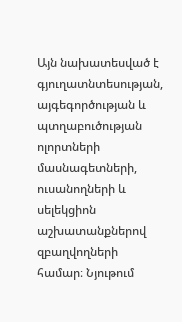Այն նախատեսված է գյուղատնտեսության, այգեգործության և պտղաբուծության ոլորտների մասնագետների, ուսանողների և սելեկցիոն աշխատանքներով զբաղվողների համար։ Նյութում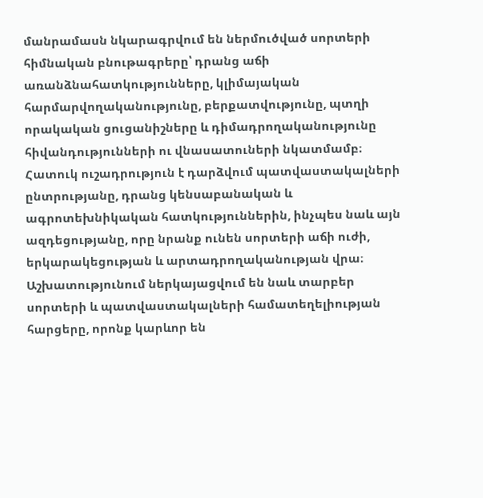մանրամասն նկարագրվում են ներմուծված սորտերի հիմնական բնութագրերը՝ դրանց աճի առանձնահատկությունները, կլիմայական հարմարվողականությունը, բերքատվությունը, պտղի որակական ցուցանիշները և դիմադրողականությունը հիվանդությունների ու վնասատուների նկատմամբ։ Հատուկ ուշադրություն է դարձվում պատվաստակալների ընտրությանը, դրանց կենսաբանական և ագրոտեխնիկական հատկություններին, ինչպես նաև այն ազդեցությանը, որը նրանք ունեն սորտերի աճի ուժի, երկարակեցության և արտադրողականության վրա։ Աշխատությունում ներկայացվում են նաև տարբեր սորտերի և պատվաստակալների համատեղելիության հարցերը, որոնք կարևոր են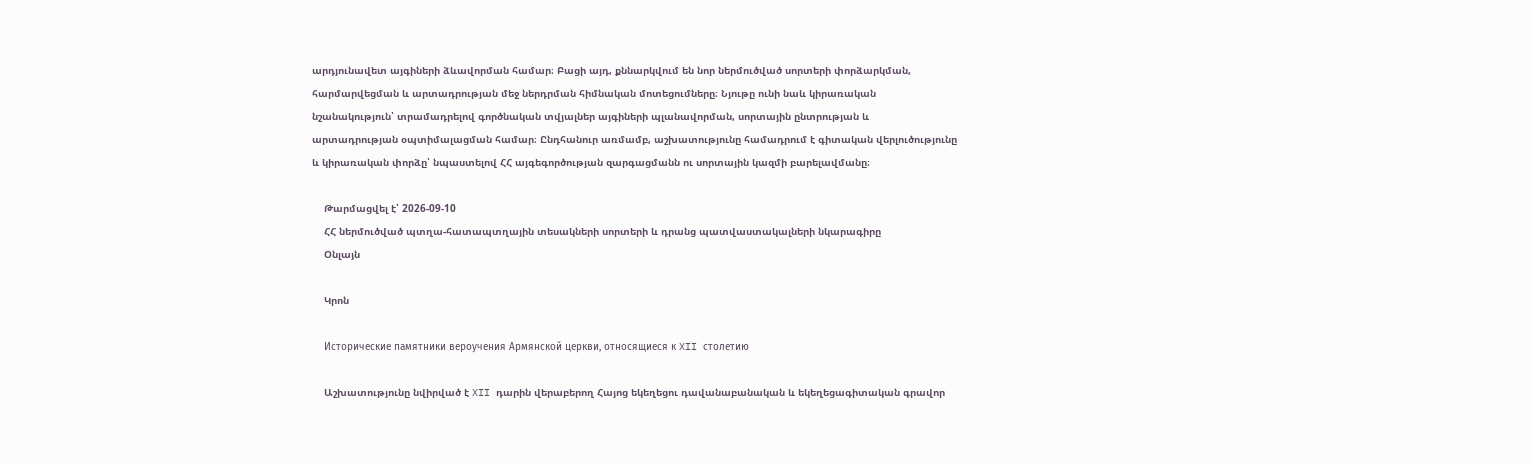արդյունավետ այգիների ձևավորման համար։ Բացի այդ, քննարկվում են նոր ներմուծված սորտերի փորձարկման, հարմարվեցման և արտադրության մեջ ներդրման հիմնական մոտեցումները։ Նյութը ունի նաև կիրառական նշանակություն՝ տրամադրելով գործնական տվյալներ այգիների պլանավորման, սորտային ընտրության և արտադրության օպտիմալացման համար։ Ընդհանուր առմամբ, աշխատությունը համադրում է գիտական վերլուծությունը և կիրառական փորձը՝ նպաստելով ՀՀ այգեգործության զարգացմանն ու սորտային կազմի բարելավմանը։

    Թարմացվել է՝ 2026-09-10
    ՀՀ ներմուծված պտղա-հատապտղային տեսակների սորտերի և դրանց պատվաստակալների նկարագիրը
    Օնլայն

    Կրոն

    Исторические памятники вероучения Армянской церкви, относящиеся к XII столетию

    Աշխատությունը նվիրված է XII դարին վերաբերող Հայոց եկեղեցու դավանաբանական և եկեղեցագիտական գրավոր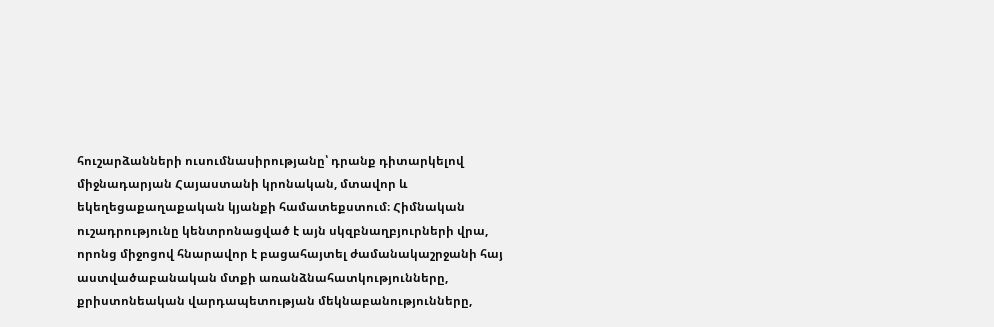հուշարձանների ուսումնասիրությանը՝ դրանք դիտարկելով միջնադարյան Հայաստանի կրոնական, մտավոր և եկեղեցաքաղաքական կյանքի համատեքստում։ Հիմնական ուշադրությունը կենտրոնացված է այն սկզբնաղբյուրների վրա, որոնց միջոցով հնարավոր է բացահայտել ժամանակաշրջանի հայ աստվածաբանական մտքի առանձնահատկությունները, քրիստոնեական վարդապետության մեկնաբանությունները,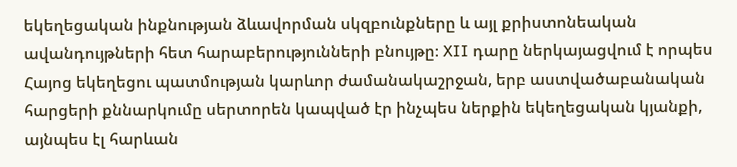եկեղեցական ինքնության ձևավորման սկզբունքները և այլ քրիստոնեական ավանդույթների հետ հարաբերությունների բնույթը։ XII դարը ներկայացվում է որպես Հայոց եկեղեցու պատմության կարևոր ժամանակաշրջան, երբ աստվածաբանական հարցերի քննարկումը սերտորեն կապված էր ինչպես ներքին եկեղեցական կյանքի, այնպես էլ հարևան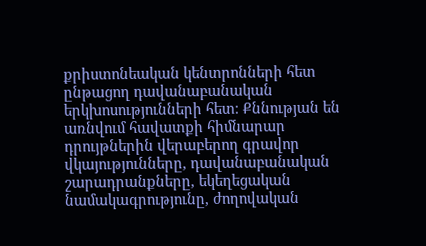քրիստոնեական կենտրոնների հետ ընթացող դավանաբանական երկխոսությունների հետ։ Քննության են առնվում հավատքի հիմնարար դրույթներին վերաբերող գրավոր վկայությունները, դավանաբանական շարադրանքները, եկեղեցական նամակագրությունը, ժողովական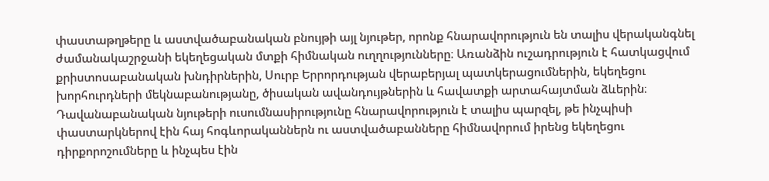փաստաթղթերը և աստվածաբանական բնույթի այլ նյութեր, որոնք հնարավորություն են տալիս վերականգնել ժամանակաշրջանի եկեղեցական մտքի հիմնական ուղղությունները։ Առանձին ուշադրություն է հատկացվում քրիստոսաբանական խնդիրներին, Սուրբ Երրորդության վերաբերյալ պատկերացումներին, եկեղեցու խորհուրդների մեկնաբանությանը, ծիսական ավանդույթներին և հավատքի արտահայտման ձևերին։ Դավանաբանական նյութերի ուսումնասիրությունը հնարավորություն է տալիս պարզել, թե ինչպիսի փաստարկներով էին հայ հոգևորականներն ու աստվածաբանները հիմնավորում իրենց եկեղեցու դիրքորոշումները և ինչպես էին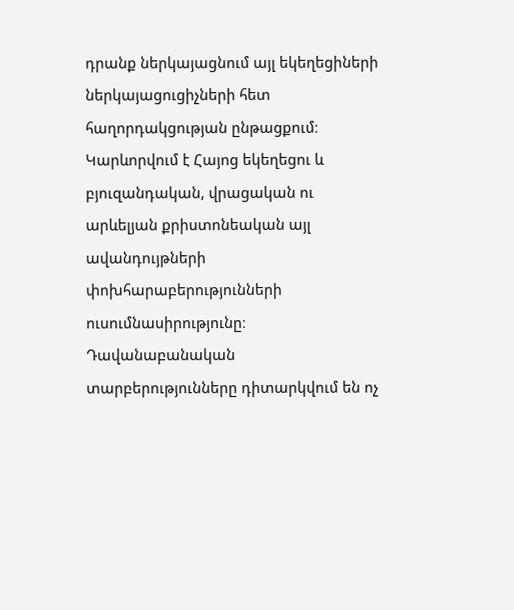դրանք ներկայացնում այլ եկեղեցիների ներկայացուցիչների հետ հաղորդակցության ընթացքում։ Կարևորվում է Հայոց եկեղեցու և բյուզանդական, վրացական ու արևելյան քրիստոնեական այլ ավանդույթների փոխհարաբերությունների ուսումնասիրությունը։ Դավանաբանական տարբերությունները դիտարկվում են ոչ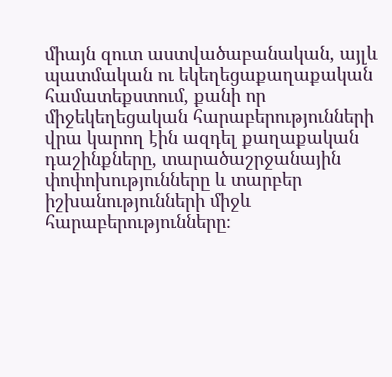միայն զուտ աստվածաբանական, այլև պատմական ու եկեղեցաքաղաքական համատեքստում, քանի որ միջեկեղեցական հարաբերությունների վրա կարող էին ազդել քաղաքական դաշինքները, տարածաշրջանային փոփոխությունները և տարբեր իշխանությունների միջև հարաբերությունները։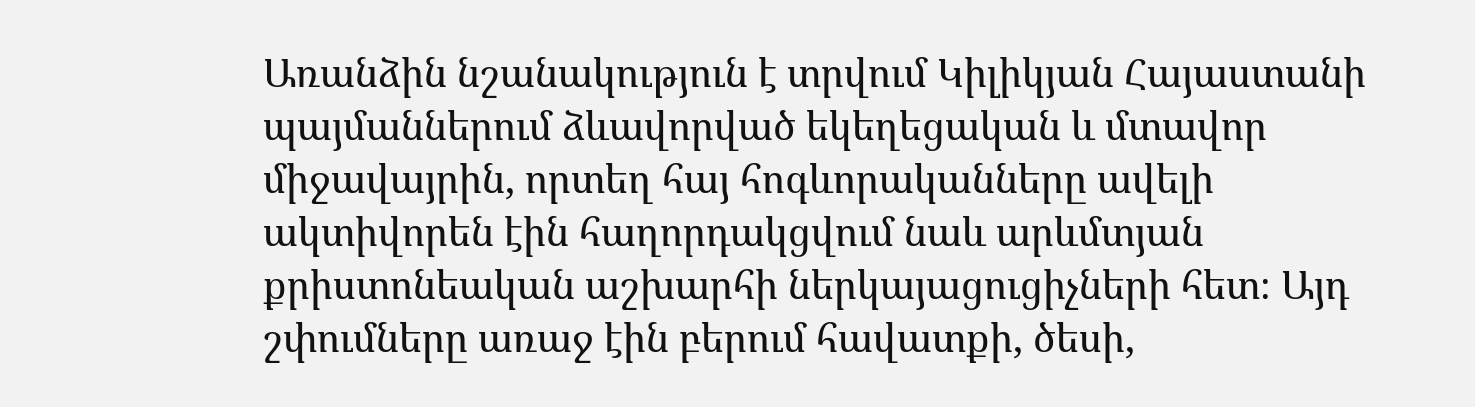Առանձին նշանակություն է տրվում Կիլիկյան Հայաստանի պայմաններում ձևավորված եկեղեցական և մտավոր միջավայրին, որտեղ հայ հոգևորականները ավելի ակտիվորեն էին հաղորդակցվում նաև արևմտյան քրիստոնեական աշխարհի ներկայացուցիչների հետ։ Այդ շփումները առաջ էին բերում հավատքի, ծեսի,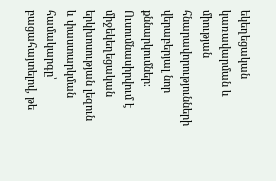եկեղեցական կառավարման և միության հնարավորությունների վերաբերյալ նոր քննարկումներ։ Ուսումնասիրվում է միջեկեղեցական երկխոսության լեզուն և փաստարկման համակարգը՝ բացահայտելով, թե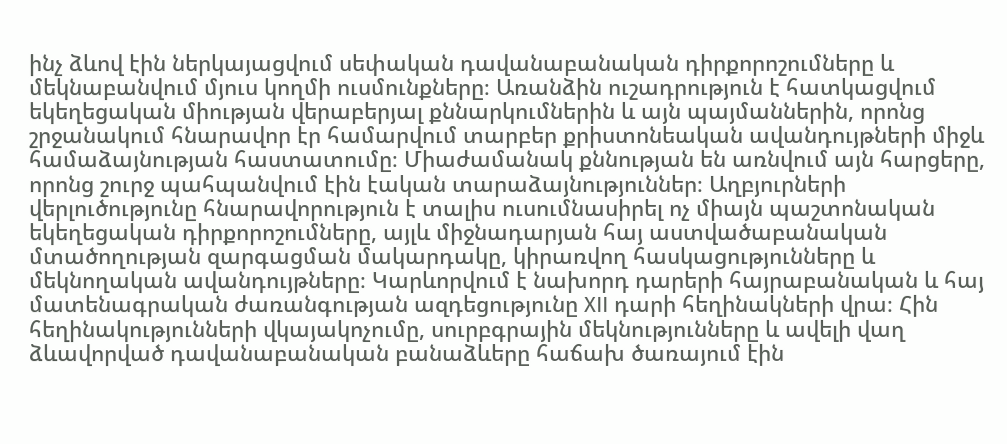ինչ ձևով էին ներկայացվում սեփական դավանաբանական դիրքորոշումները և մեկնաբանվում մյուս կողմի ուսմունքները։ Առանձին ուշադրություն է հատկացվում եկեղեցական միության վերաբերյալ քննարկումներին և այն պայմաններին, որոնց շրջանակում հնարավոր էր համարվում տարբեր քրիստոնեական ավանդույթների միջև համաձայնության հաստատումը։ Միաժամանակ քննության են առնվում այն հարցերը, որոնց շուրջ պահպանվում էին էական տարաձայնություններ։ Աղբյուրների վերլուծությունը հնարավորություն է տալիս ուսումնասիրել ոչ միայն պաշտոնական եկեղեցական դիրքորոշումները, այլև միջնադարյան հայ աստվածաբանական մտածողության զարգացման մակարդակը, կիրառվող հասկացությունները և մեկնողական ավանդույթները։ Կարևորվում է նախորդ դարերի հայրաբանական և հայ մատենագրական ժառանգության ազդեցությունը XII դարի հեղինակների վրա։ Հին հեղինակությունների վկայակոչումը, սուրբգրային մեկնությունները և ավելի վաղ ձևավորված դավանաբանական բանաձևերը հաճախ ծառայում էին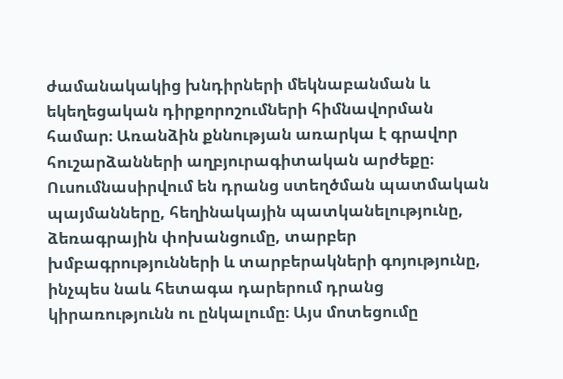ժամանակակից խնդիրների մեկնաբանման և եկեղեցական դիրքորոշումների հիմնավորման համար։ Առանձին քննության առարկա է գրավոր հուշարձանների աղբյուրագիտական արժեքը։ Ուսումնասիրվում են դրանց ստեղծման պատմական պայմանները, հեղինակային պատկանելությունը, ձեռագրային փոխանցումը, տարբեր խմբագրությունների և տարբերակների գոյությունը, ինչպես նաև հետագա դարերում դրանց կիրառությունն ու ընկալումը։ Այս մոտեցումը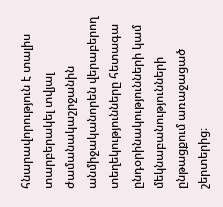հնարավորություն է տալիս տարբերակել տվյալ ժամանակաշրջանին անմիջականորեն վերաբերող տեղեկությունները հետագա ընդօրինակությունների կամ մեկնաբանությունների ընթացքում առաջացած շերտերից։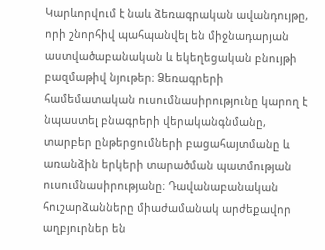Կարևորվում է նաև ձեռագրական ավանդույթը, որի շնորհիվ պահպանվել են միջնադարյան աստվածաբանական և եկեղեցական բնույթի բազմաթիվ նյութեր։ Ձեռագրերի համեմատական ուսումնասիրությունը կարող է նպաստել բնագրերի վերականգնմանը, տարբեր ընթերցումների բացահայտմանը և առանձին երկերի տարածման պատմության ուսումնասիրությանը։ Դավանաբանական հուշարձանները միաժամանակ արժեքավոր աղբյուրներ են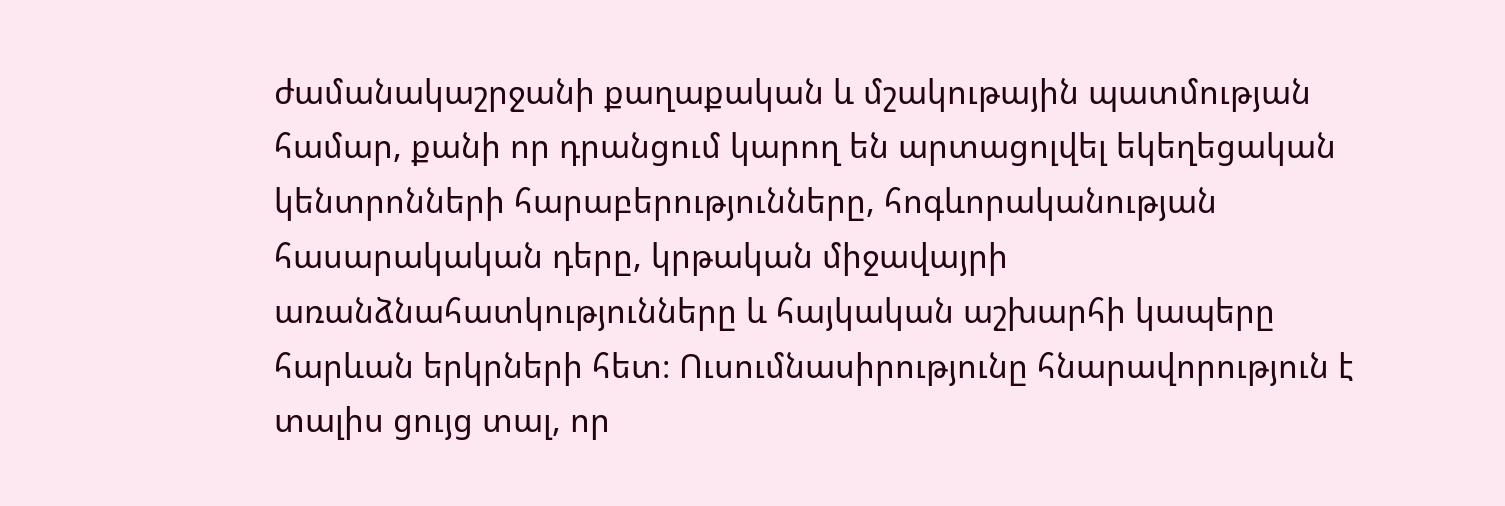ժամանակաշրջանի քաղաքական և մշակութային պատմության համար, քանի որ դրանցում կարող են արտացոլվել եկեղեցական կենտրոնների հարաբերությունները, հոգևորականության հասարակական դերը, կրթական միջավայրի առանձնահատկությունները և հայկական աշխարհի կապերը հարևան երկրների հետ։ Ուսումնասիրությունը հնարավորություն է տալիս ցույց տալ, որ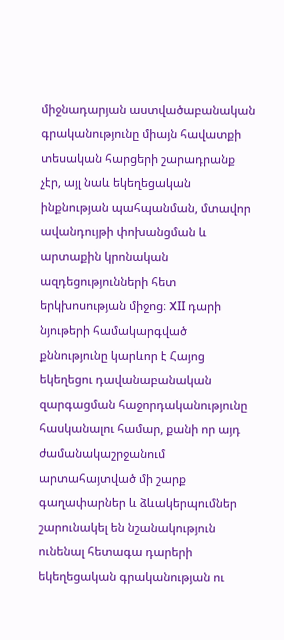միջնադարյան աստվածաբանական գրականությունը միայն հավատքի տեսական հարցերի շարադրանք չէր, այլ նաև եկեղեցական ինքնության պահպանման, մտավոր ավանդույթի փոխանցման և արտաքին կրոնական ազդեցությունների հետ երկխոսության միջոց։ XII դարի նյութերի համակարգված քննությունը կարևոր է Հայոց եկեղեցու դավանաբանական զարգացման հաջորդականությունը հասկանալու համար, քանի որ այդ ժամանակաշրջանում արտահայտված մի շարք գաղափարներ և ձևակերպումներ շարունակել են նշանակություն ունենալ հետագա դարերի եկեղեցական գրականության ու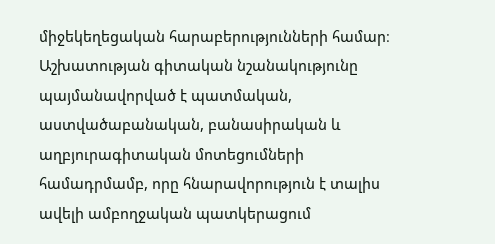միջեկեղեցական հարաբերությունների համար։ Աշխատության գիտական նշանակությունը պայմանավորված է պատմական, աստվածաբանական, բանասիրական և աղբյուրագիտական մոտեցումների համադրմամբ, որը հնարավորություն է տալիս ավելի ամբողջական պատկերացում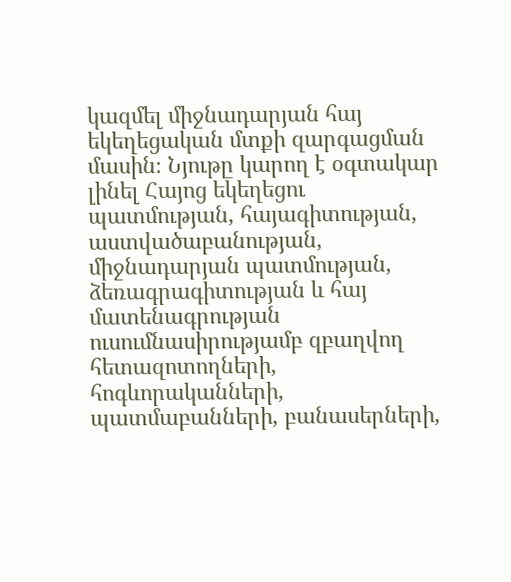կազմել միջնադարյան հայ եկեղեցական մտքի զարգացման մասին։ Նյութը կարող է օգտակար լինել Հայոց եկեղեցու պատմության, հայագիտության, աստվածաբանության, միջնադարյան պատմության, ձեռագրագիտության և հայ մատենագրության ուսումնասիրությամբ զբաղվող հետազոտողների, հոգևորականների, պատմաբանների, բանասերների,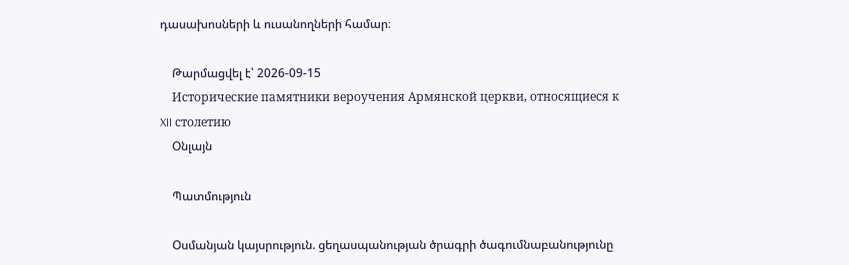դասախոսների և ուսանողների համար։

    Թարմացվել է՝ 2026-09-15
    Исторические памятники вероучения Армянской церкви, относящиеся к XII столетию
    Օնլայն

    Պատմություն

    Օսմանյան կայսրություն. ցեղասպանության ծրագրի ծագումնաբանությունը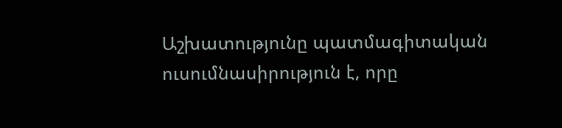Աշխատությունը պատմագիտական ուսումնասիրություն է, որը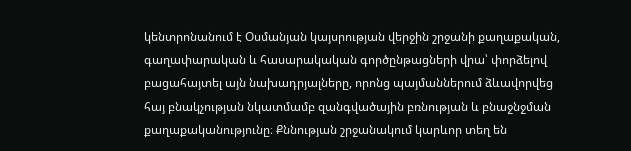կենտրոնանում է Օսմանյան կայսրության վերջին շրջանի քաղաքական, գաղափարական և հասարակական գործընթացների վրա՝ փորձելով բացահայտել այն նախադրյալները, որոնց պայմաններում ձևավորվեց հայ բնակչության նկատմամբ զանգվածային բռնության և բնաջնջման քաղաքականությունը։ Քննության շրջանակում կարևոր տեղ են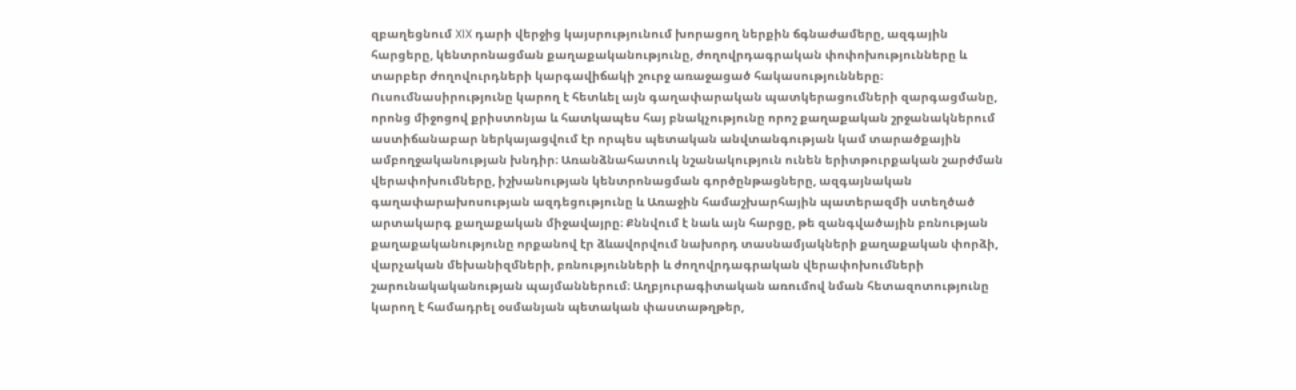զբաղեցնում XIX դարի վերջից կայսրությունում խորացող ներքին ճգնաժամերը, ազգային հարցերը, կենտրոնացման քաղաքականությունը, ժողովրդագրական փոփոխությունները և տարբեր ժողովուրդների կարգավիճակի շուրջ առաջացած հակասությունները։ Ուսումնասիրությունը կարող է հետևել այն գաղափարական պատկերացումների զարգացմանը, որոնց միջոցով քրիստոնյա և հատկապես հայ բնակչությունը որոշ քաղաքական շրջանակներում աստիճանաբար ներկայացվում էր որպես պետական անվտանգության կամ տարածքային ամբողջականության խնդիր։ Առանձնահատուկ նշանակություն ունեն երիտթուրքական շարժման վերափոխումները, իշխանության կենտրոնացման գործընթացները, ազգայնական գաղափարախոսության ազդեցությունը և Առաջին համաշխարհային պատերազմի ստեղծած արտակարգ քաղաքական միջավայրը։ Քննվում է նաև այն հարցը, թե զանգվածային բռնության քաղաքականությունը որքանով էր ձևավորվում նախորդ տասնամյակների քաղաքական փորձի, վարչական մեխանիզմների, բռնությունների և ժողովրդագրական վերափոխումների շարունակականության պայմաններում։ Աղբյուրագիտական առումով նման հետազոտությունը կարող է համադրել օսմանյան պետական փաստաթղթեր,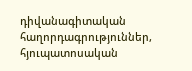դիվանագիտական հաղորդագրություններ, հյուպատոսական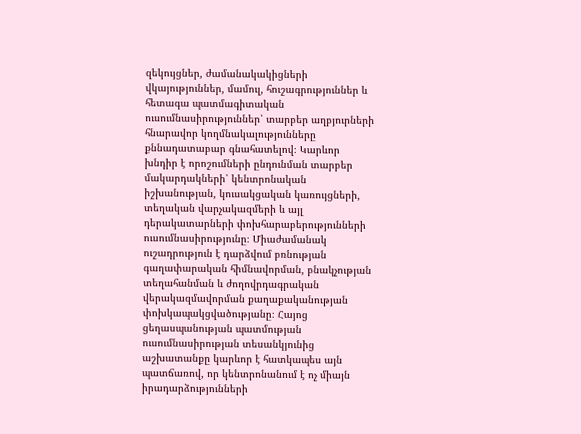զեկույցներ, ժամանակակիցների վկայություններ, մամուլ, հուշագրություններ և հետագա պատմագիտական ուսումնասիրություններ՝ տարբեր աղբյուրների հնարավոր կողմնակալությունները քննադատաբար գնահատելով։ Կարևոր խնդիր է որոշումների ընդունման տարբեր մակարդակների՝ կենտրոնական իշխանության, կուսակցական կառույցների, տեղական վարչակազմերի և այլ դերակատարների փոխհարաբերությունների ուսումնասիրությունը։ Միաժամանակ ուշադրություն է դարձվում բռնության գաղափարական հիմնավորման, բնակչության տեղահանման և ժողովրդագրական վերակազմավորման քաղաքականության փոխկապակցվածությանը։ Հայոց ցեղասպանության պատմության ուսումնասիրության տեսանկյունից աշխատանքը կարևոր է հատկապես այն պատճառով, որ կենտրոնանում է ոչ միայն իրադարձությունների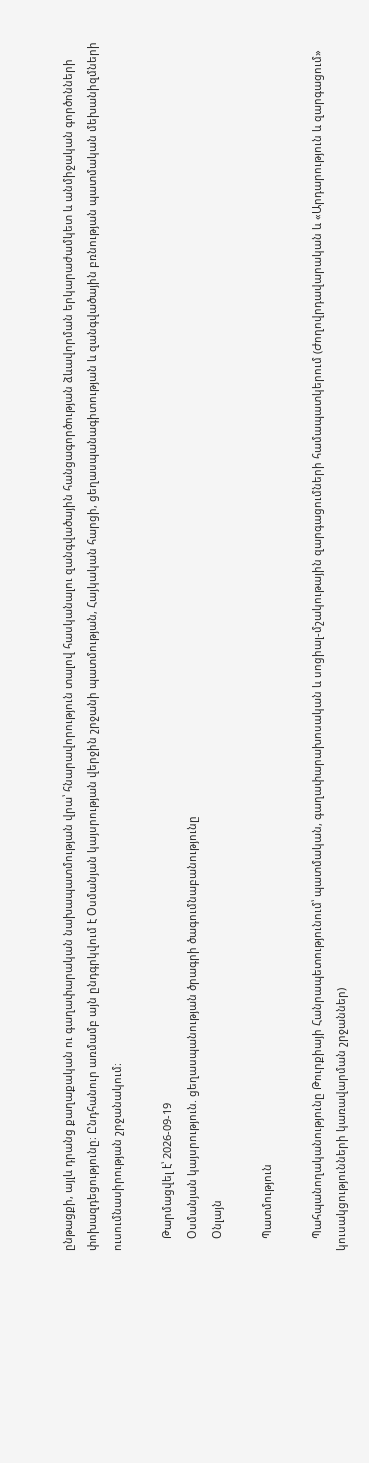ընթացքի, այլև դրանց քաղաքական ու գաղափարական նախապատմության վրա՝ հնարավորություն տալով հասկանալու զանգվածային հանցագործության ձևավորման երկարաժամկետ և անմիջական գործոնների փոխազդեցությունը։ Ընդհանուր առմամբ այն ընդգրկվում է Օսմանյան կայսրության վերջին շրջանի պատմության, Հայկական հարցի, ցեղասպանագիտության և զանգվածային բռնության պատմական մեխանիզմների ուսումնասիրության շրջանակում։

    Թարմացվել է՝ 2026-09-19
    Օսմանյան կայսրություն. ցեղասպանության ծրագրի ծագումնաբանությունը
    Օնլայն

    Պատմություն

    Պահպանողականությունը Թուրքիայի Հանրապետությունում՝ պատմական, գաղափարախոսական և սոցիալ-մշակութային զարգացումների համապատկերում (Ժողովրդավարական և «Արդարություն և զարգացում» կուսակցությունների կառավարման շրջաններ)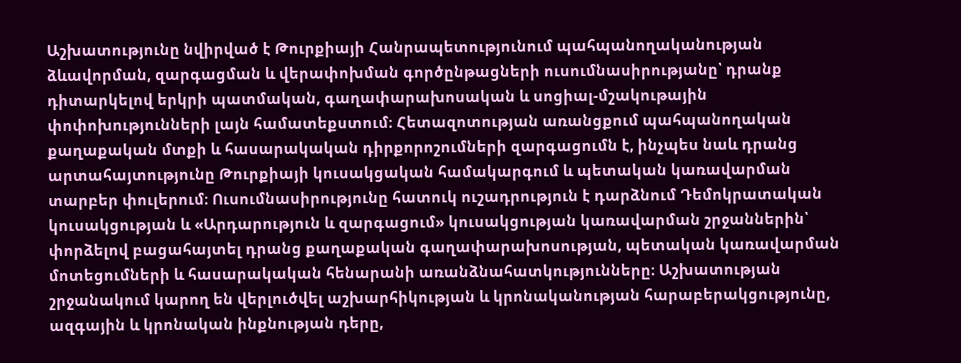Աշխատությունը նվիրված է Թուրքիայի Հանրապետությունում պահպանողականության ձևավորման, զարգացման և վերափոխման գործընթացների ուսումնասիրությանը՝ դրանք դիտարկելով երկրի պատմական, գաղափարախոսական և սոցիալ-մշակութային փոփոխությունների լայն համատեքստում։ Հետազոտության առանցքում պահպանողական քաղաքական մտքի և հասարակական դիրքորոշումների զարգացումն է, ինչպես նաև դրանց արտահայտությունը Թուրքիայի կուսակցական համակարգում և պետական կառավարման տարբեր փուլերում։ Ուսումնասիրությունը հատուկ ուշադրություն է դարձնում Դեմոկրատական կուսակցության և «Արդարություն և զարգացում» կուսակցության կառավարման շրջաններին՝ փորձելով բացահայտել դրանց քաղաքական գաղափարախոսության, պետական կառավարման մոտեցումների և հասարակական հենարանի առանձնահատկությունները։ Աշխատության շրջանակում կարող են վերլուծվել աշխարհիկության և կրոնականության հարաբերակցությունը, ազգային և կրոնական ինքնության դերը,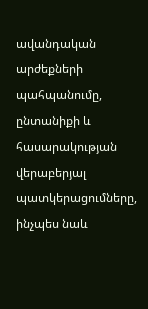ավանդական արժեքների պահպանումը, ընտանիքի և հասարակության վերաբերյալ պատկերացումները, ինչպես նաև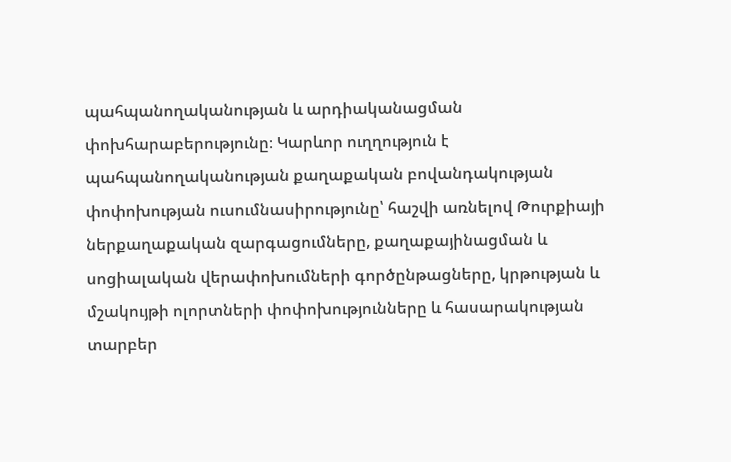պահպանողականության և արդիականացման փոխհարաբերությունը։ Կարևոր ուղղություն է պահպանողականության քաղաքական բովանդակության փոփոխության ուսումնասիրությունը՝ հաշվի առնելով Թուրքիայի ներքաղաքական զարգացումները, քաղաքայինացման և սոցիալական վերափոխումների գործընթացները, կրթության և մշակույթի ոլորտների փոփոխությունները և հասարակության տարբեր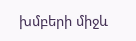խմբերի միջև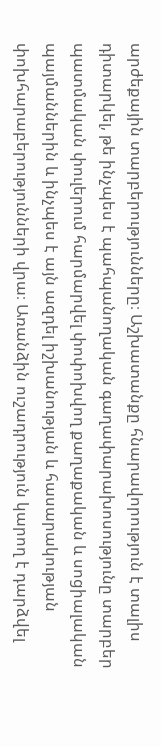արժեքային տարբերությունները։ Աշխատանքը հնարավորություն է տալիս դիտարկել, թե ինչպես է պահպանողական գաղափարախոսությունը տարբեր պատմական փուլերում հարմարվել փոփոխվող քաղաքական և սոցիալական պայմաններին և ինչպես է այն ազդել իշխանության և հասարակության փոխհարաբերությունների վրա։ Առանձին ուշադրություն կարող է դարձվել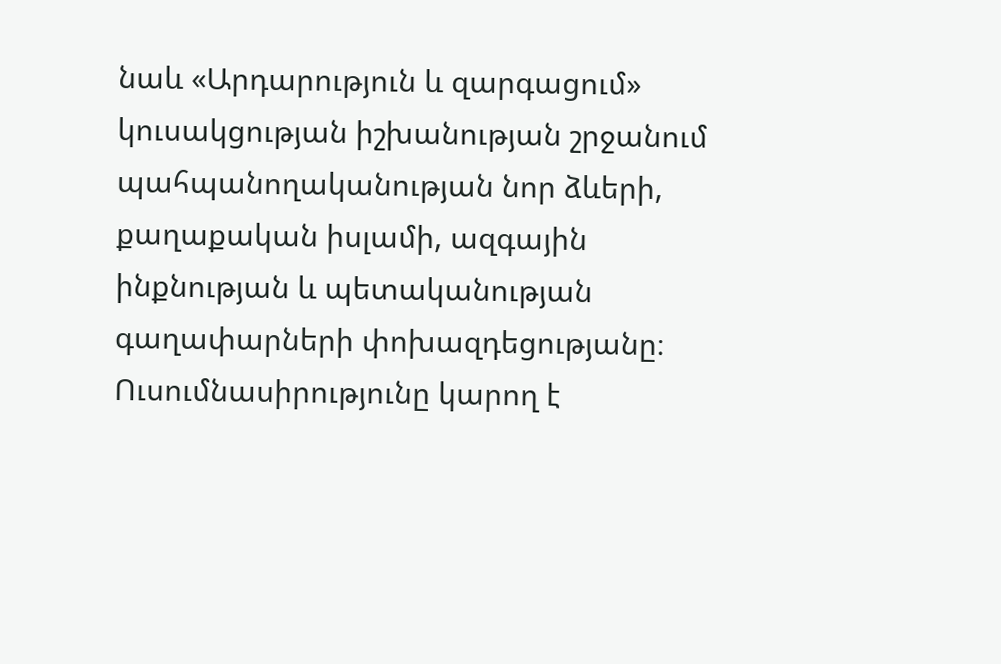նաև «Արդարություն և զարգացում» կուսակցության իշխանության շրջանում պահպանողականության նոր ձևերի, քաղաքական իսլամի, ազգային ինքնության և պետականության գաղափարների փոխազդեցությանը։ Ուսումնասիրությունը կարող է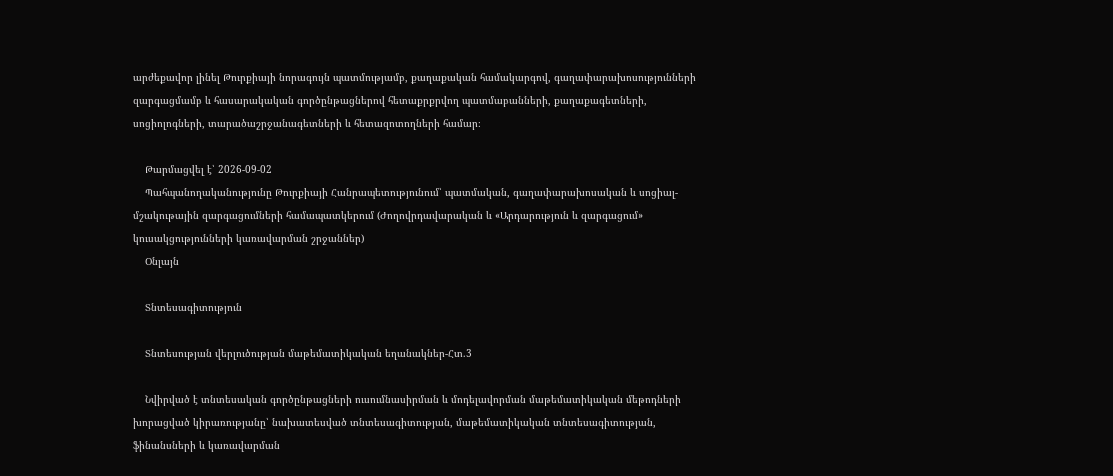արժեքավոր լինել Թուրքիայի նորագույն պատմությամբ, քաղաքական համակարգով, գաղափարախոսությունների զարգացմամբ և հասարակական գործընթացներով հետաքրքրվող պատմաբանների, քաղաքագետների, սոցիոլոգների, տարածաշրջանագետների և հետազոտողների համար։

    Թարմացվել է՝ 2026-09-02
    Պահպանողականությունը Թուրքիայի Հանրապետությունում՝ պատմական, գաղափարախոսական և սոցիալ-մշակութային զարգացումների համապատկերում (Ժողովրդավարական և «Արդարություն և զարգացում» կուսակցությունների կառավարման շրջաններ)
    Օնլայն

    Տնտեսագիտություն

    Տնտեսության վերլուծության մաթեմատիկական եղանակներ-Հտ.3

    Նվիրված է տնտեսական գործընթացների ուսումնասիրման և մոդելավորման մաթեմատիկական մեթոդների խորացված կիրառությանը՝ նախատեսված տնտեսագիտության, մաթեմատիկական տնտեսագիտության, ֆինանսների և կառավարման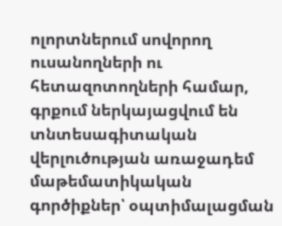ոլորտներում սովորող ուսանողների ու հետազոտողների համար, գրքում ներկայացվում են տնտեսագիտական վերլուծության առաջադեմ մաթեմատիկական գործիքներ՝ օպտիմալացման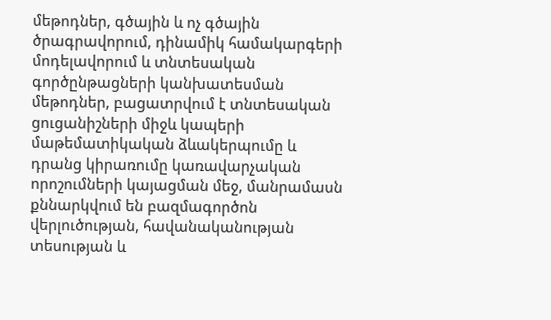մեթոդներ, գծային և ոչ գծային ծրագրավորում, դինամիկ համակարգերի մոդելավորում և տնտեսական գործընթացների կանխատեսման մեթոդներ, բացատրվում է տնտեսական ցուցանիշների միջև կապերի մաթեմատիկական ձևակերպումը և դրանց կիրառումը կառավարչական որոշումների կայացման մեջ, մանրամասն քննարկվում են բազմագործոն վերլուծության, հավանականության տեսության և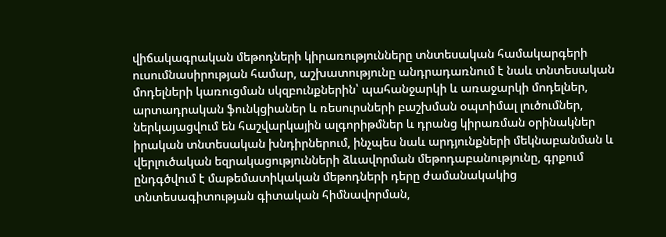վիճակագրական մեթոդների կիրառությունները տնտեսական համակարգերի ուսումնասիրության համար, աշխատությունը անդրադառնում է նաև տնտեսական մոդելների կառուցման սկզբունքներին՝ պահանջարկի և առաջարկի մոդելներ, արտադրական ֆունկցիաներ և ռեսուրսների բաշխման օպտիմալ լուծումներ, ներկայացվում են հաշվարկային ալգորիթմներ և դրանց կիրառման օրինակներ իրական տնտեսական խնդիրներում, ինչպես նաև արդյունքների մեկնաբանման և վերլուծական եզրակացությունների ձևավորման մեթոդաբանությունը, գրքում ընդգծվում է մաթեմատիկական մեթոդների դերը ժամանակակից տնտեսագիտության գիտական հիմնավորման,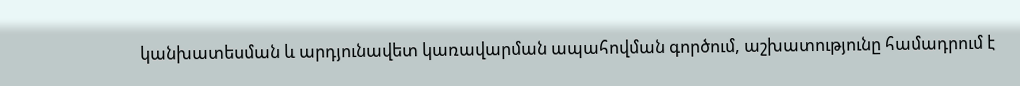կանխատեսման և արդյունավետ կառավարման ապահովման գործում, աշխատությունը համադրում է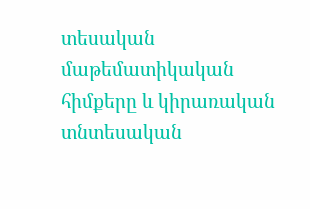տեսական մաթեմատիկական հիմքերը և կիրառական տնտեսական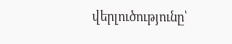վերլուծությունը՝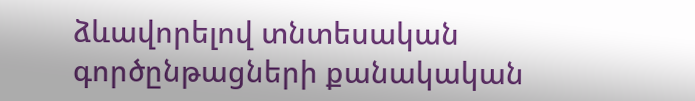ձևավորելով տնտեսական գործընթացների քանակական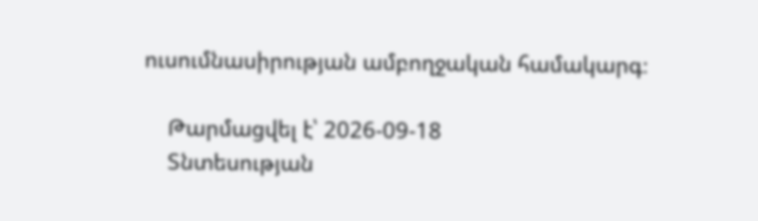ուսումնասիրության ամբողջական համակարգ։

    Թարմացվել է՝ 2026-09-18
    Տնտեսության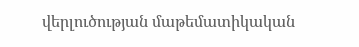վերլուծության մաթեմատիկական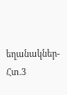եղանակներ-Հտ.3